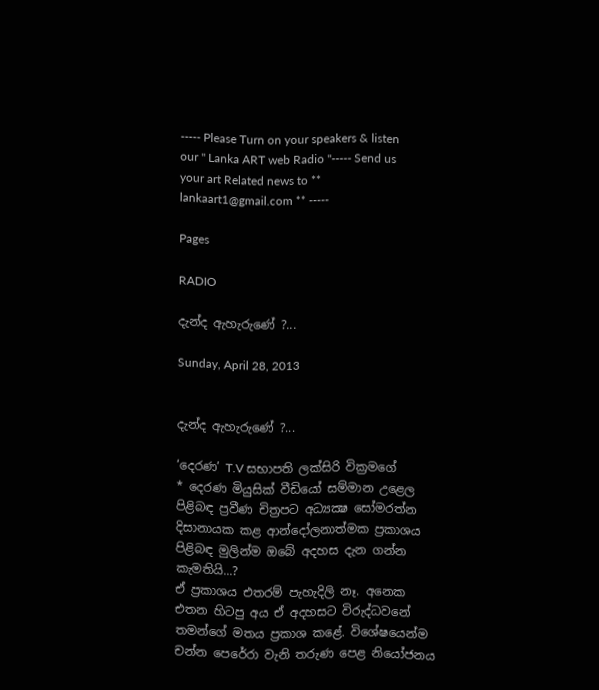----- Please Turn on your speakers & listen our " Lanka ART web Radio "----- Send us your art Related news to ** lankaart1@gmail.com ** -----

Pages

RADIO

දැන්ද ඇහැරුණේ ?...

Sunday, April 28, 2013


දැන්ද ඇහැරුණේ ?...

‘දෙරණ’ T.V සභාපති ලක්සිරි වික්‍රමගේ
* දෙරණ මියුසික් වීඩියෝ සම්මාන උළෙල පිළිබඳ ප්‍රවීණ චිත්‍රපට අධ්‍යක්‍ෂ සෝමරත්න දිසානායක කළ ආන්දෝලනාත්මක ප්‍රකාශය පිළිබඳ මුලින්ම ඔබේ අදහස දැන ගන්න කැමතියි...?
ඒ ප්‍රකාශය එතරම් පැහැදිලි නෑ. අනෙක එතන හිටපු අය ඒ අදහසට විරුද්ධවනේ තමන්ගේ මතය ප්‍රකාශ කළේ. විශේෂයෙන්ම චන්න පෙරේරා වැනි තරුණ පෙළ නියෝජනය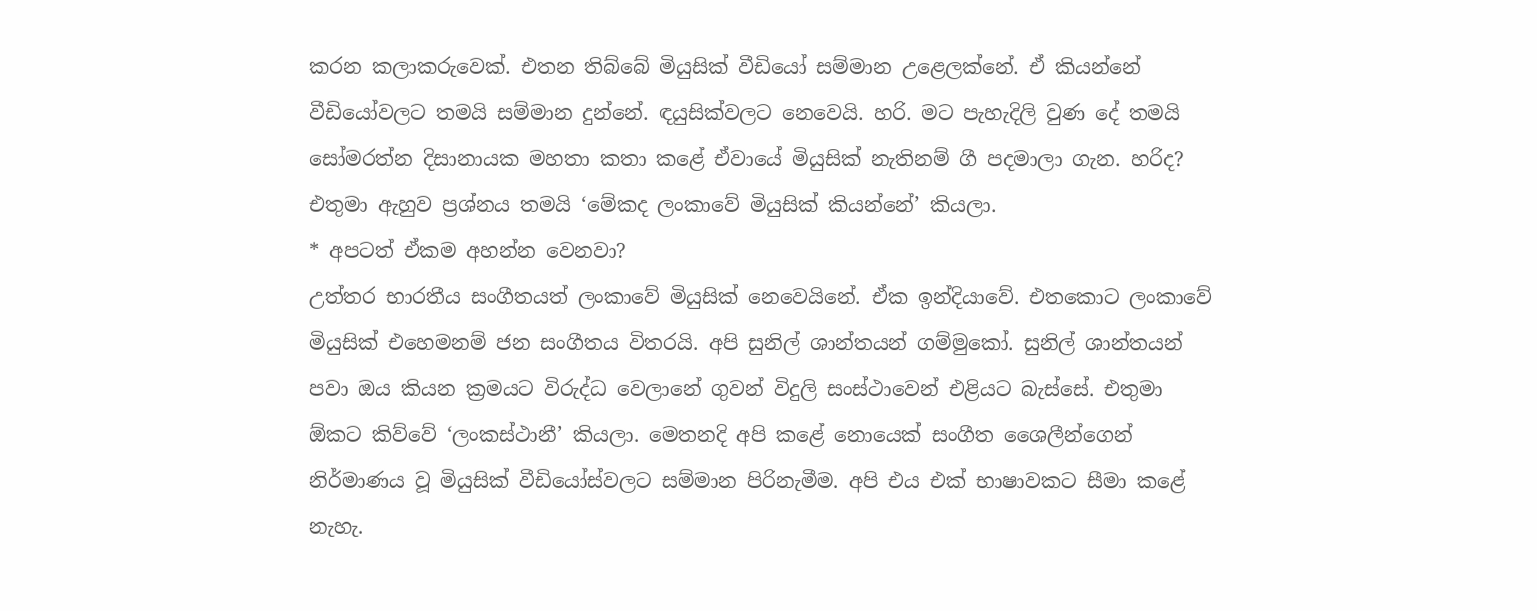කරන කලාකරුවෙක්. එතන තිබ්බේ මියුසික් වීඩියෝ සම්මාන උළෙලක්නේ. ඒ කියන්නේ වීඩියෝවලට තමයි සම්මාන දුන්නේ. ඳයුසික්වලට නෙවෙයි. හරි. මට පැහැදිලි වුණ දේ තමයි සෝමරත්න දිසානායක මහතා කතා කළේ ඒවායේ මියුසික් නැතිනම් ගී පදමාලා ගැන. හරිද? එතුමා ඇහුව ප්‍රශ්නය තමයි ‘මේකද ලංකාවේ මියුසික් කියන්නේ’ කියලා.
* අපටත් ඒකම අහන්න වෙනවා?
උත්තර භාරතීය සංගීතයත් ලංකාවේ මියුසික් නෙවෙයිනේ. ඒක ඉන්දියාවේ. එතකොට ලංකාවේ මියුසික් එහෙමනම් ජන සංගීතය විතරයි. අපි සුනිල් ශාන්තයන් ගම්මුකෝ. සුනිල් ශාන්තයන් පවා ඔය කියන ක්‍රමයට විරුද්ධ වෙලානේ ගුවන් විදුලි සංස්ථාවෙන් එළියට බැස්සේ. එතුමා ඕකට කිව්වේ ‘ලංකස්ථානී’ කියලා. මෙතනදි අපි කළේ නොයෙක් සංගීත ශෛලීන්ගෙන් නිර්මාණය වූ මියුසික් වීඩියෝස්වලට සම්මාන පිරිනැමීම. අපි එය එක් භාෂාවකට සීමා කළේ නැහැ.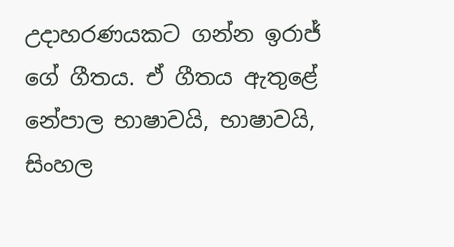උදාහරණයකට ගන්න ඉරාජ් ගේ ගීතය. ඒ ගීතය ඇතුළේ නේපාල භාෂාවයි, භාෂාවයි, සිංහල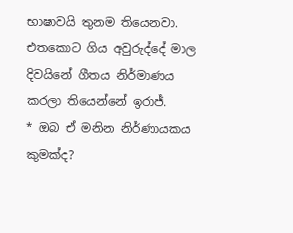භාෂාවයි තුනම තියෙනවා. එතකොට ගිය අවුරුද්දේ මාල දිවයිනේ ගීතය නිර්මාණය කරලා තියෙන්නේ ඉරාජ්.
* ඔබ ඒ මනින නිර්ණායකය කුමක්ද?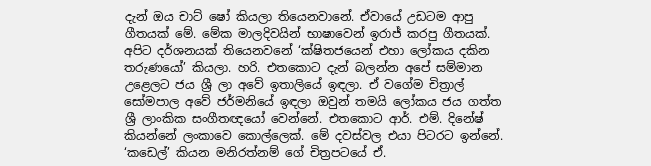දැන් ඔය චාට් ෂෝ කියලා තියෙනවානේ. ඒවායේ උඩටම ආපු ගීතයක් මේ. මේක මාලදිවයින් භාෂාවෙන් ඉරාජ් කරපු ගීතයක්. අපිට දර්ශනයක් තියෙනවනේ ‘ක්ෂිතජයෙන් එහා ලෝකය දකින තරුණයෝ’ කියලා. හරි. එතකොට දැන් බලන්න අපේ සම්මාන උළෙලට ජය ශ්‍රී ලා අවේ ඉතාලියේ ඉඳලා. ඒ වගේම චිත්‍රාල් සෝමපාල අවේ ජර්මනියේ ඉඳලා ඔවුන් තමයි ලෝකය ජය ගත්ත ශ්‍රී ලාංකික සංගීතඥයෝ වෙන්නේ. එතකොට ආර්. එම්. දිනේෂ් කියන්නේ ලංකාවෙ කොල්ලෙක්. මේ දවස්වල එයා පිටරට ඉන්නේ. ‘කඩෙල්’ කියන මනිරත්නම් ගේ චිත්‍රපටයේ ඒ.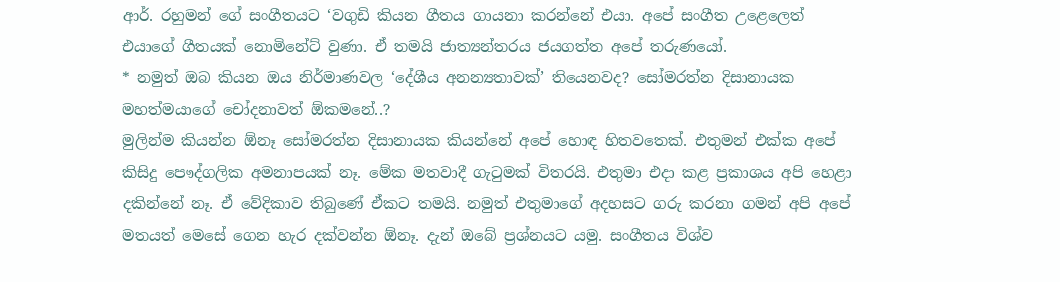ආර්. රහුමන් ගේ සංගීතයට ‘වගුඩි කියන ගීතය ගායනා කරන්නේ එයා. අපේ සංගීත උළෙලෙත් එයාගේ ගීතයක් නොමිනේට් වුණා. ඒ තමයි ජාත්‍යන්තරය ජයගත්ත අපේ තරුණයෝ.
* නමුත් ඔබ කියන ඔය නිර්මාණවල ‘දේශීය අනන්‍යතාවක්’ තියෙනවද? සෝමරත්න දිසානායක මහත්මයාගේ චෝදනාවත් ඕකමනේ..?
මුලින්ම කියන්න ඕනෑ සෝමරත්න දිසානායක කියන්නේ අපේ හොඳ හිතවතෙක්. එතුමන් එක්ක අපේ කිසිදු පෞද්ගලික අමනාපයක් නෑ. මේක මතවාදී ගැටුමක් විතරයි. එතුමා එදා කළ ප්‍රකාශය අපි හෙළා දකින්නේ නෑ. ඒ වේදිකාව තිබුණේ ඒකට තමයි. නමුත් එතුමාගේ අදහසට ගරු කරනා ගමන් අපි අපේ මතයත් මෙසේ ගෙන හැර දක්වන්න ඕනෑ. දැන් ඔබේ ප්‍රශ්නයට යමු. සංගීතය විශ්ව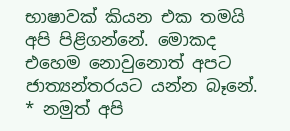භාෂාවක් කියන එක තමයි අපි පිළිගන්නේ. මොකද එහෙම නොවුනොත් අපට ජාත්‍යන්තරයට යන්න බෑනේ.
* නමුත් අපි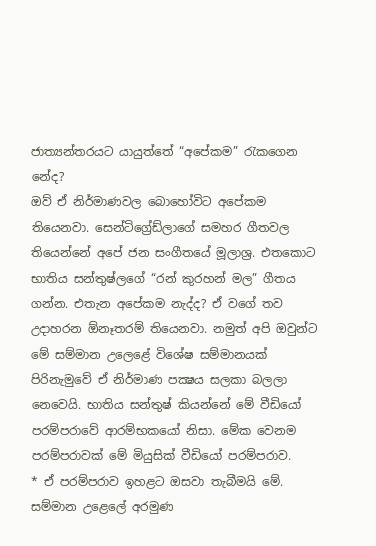ජාත්‍යන්තරයට යායුත්තේ “අපේකම” රැකගෙන නේද?
ඔව් ඒ නිර්මාණවල බොහෝවිට අපේකම තියෙනවා. සෙන්ටිග්‍රේඩ්ලාගේ සමහර ගීතවල තියෙන්නේ අපේ ජන සංගීතයේ මූලාශ්‍ර. එතකොට භාතිය සන්තුෂ්ලගේ “රන් කුරහන් මල” ගීතය ගන්න. එතැන අපේකම නැද්ද? ඒ වගේ තව උදාහරන ඕනෑතරම් තියෙනවා. නමුත් අපි ඔවුන්ට මේ සම්මාන උලෙළේ විශේෂ සම්මානයක් පිරිනැමුවේ ඒ නිර්මාණ පක්‍ෂය සලකා බලලා නෙවෙයි. භාතිය සන්තුෂ් කියන්නේ මේ වීඩියෝ පරම්පරාවේ ආරම්භකයෝ නිසා. මේක වෙනම පරම්පරාවක් මේ මියුසික් වීඩියෝ පරම්පරාව.
* ඒ පරම්පරාව ඉහළට ඔසවා තැබීමයි මේ. සම්මාන උළෙලේ අරමුණ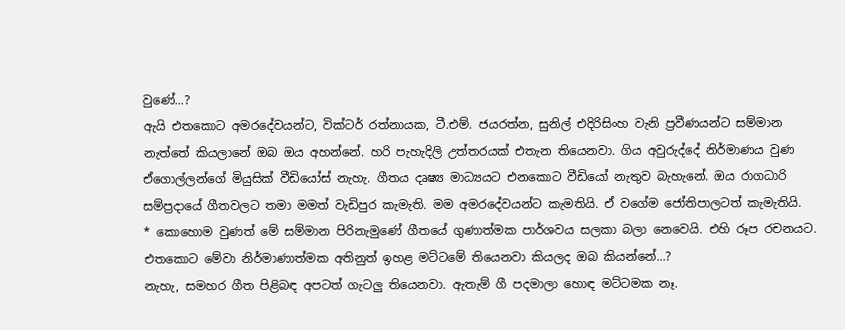වුණේ...?
ඇයි එතකොට අමරදේවයන්ට, වික්ටර් රත්නායක, ටී.එම්. ජයරත්න, සුනිල් එදිරිසිංහ වැනි ප්‍රවීණයන්ට සම්මාන නැත්තේ කියලානේ ඔබ ඔය අහන්නේ. හරි පැහැදිලි උත්තරයක් එතැන තියෙනවා. ගිය අවුරුද්දේ නිර්මාණය වුණ ඒගොල්ලන්ගේ මියුසික් වීඩියෝස් නැහැ. ගීතය දෘෂ්‍ය මාධ්‍යයට එනකොට වීඩියෝ නැතුව බැහැනේ. ඔය රාගධාරි සම්ප්‍රදායේ ගීතවලට තමා මමත් වැඩිපුර කැමැති. මම අමරදේවයන්ට කැමතියි. ඒ වගේම ජෝතිපාලටත් කැමැතියි.
* කොහොම වුණත් මේ සම්මාන පිරිනැමුණේ ගීතයේ ගුණාත්මක පාර්ශවය සලකා බලා නෙවෙයි. එහි රූප රචනයට. එතකොට මේවා නිර්මාණාත්මක අතිනුත් ඉහළ මට්ටමේ තියෙනවා කියලද ඔබ කියන්නේ...?
නැහැ, සමහර ගීත පිළිබඳ අපටත් ගැටලු තියෙනවා. ඇතැම් ගී පදමාලා හොඳ මට්ටමක නෑ.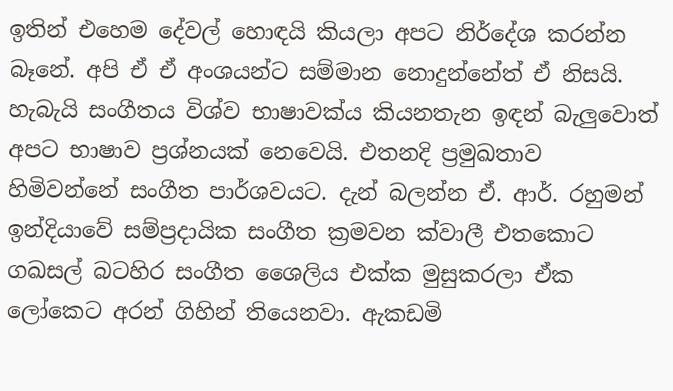ඉතින් එහෙම දේවල් හොඳයි කියලා අපට නිර්දේශ කරන්න බෑනේ. අපි ඒ ඒ අංශයන්ට සම්මාන නොදුන්නේත් ඒ නිසයි. හැබැයි සංගීතය විශ්ව භාෂාවක්ය කියනතැන ඉඳන් බැලුවොත් අපට භාෂාව ප්‍රශ්නයක් නෙවෙයි. එතනදි ප්‍රමුඛතාව හිමිවන්නේ සංගීත පාර්ශවයට. දැන් බලන්න ඒ. ආර්. රහුමන් ඉන්දියාවේ සම්ප්‍රදායික සංගීත ක්‍රමවන ක්වාලී එතකොට ගඛසල් බටහිර සංගීත ශෛලිය එක්ක මුසුකරලා ඒක ලෝකෙට අරන් ගිහින් තියෙනවා. ඇකඩමි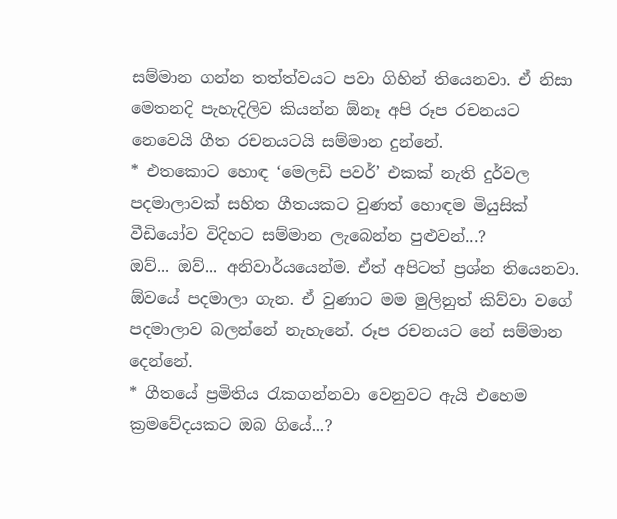සම්මාන ගන්න තත්ත්වයට පවා ගිහින් තියෙනවා. ඒ නිසා මෙතනදි පැහැදිලිව කියන්න ඕනෑ අපි රූප රචනයට නෙවෙයි ගීත රචනයටයි සම්මාන දුන්නේ.
* එතකොට හොඳ ‘මෙලඩි පවර්’ එකක් නැති දුර්වල පදමාලාවක් සහිත ගීතයකට වුණත් හොඳම මියුසික් වීඩියෝව විදිහට සම්මාන ලැබෙන්න පුළුවන්...?
ඔව්... ඔව්... අනිවාර්යයෙන්ම. ඒත් අපිටත් ප්‍රශ්න තියෙනවා. ඕවයේ පදමාලා ගැන. ඒ වුණාට මම මුලිනුත් කිව්වා වගේ පදමාලාව බලන්නේ නැහැනේ. රූප රචනයට නේ සම්මාන දෙන්නේ.
* ගීතයේ ප්‍රමිතිය රැකගන්නවා වෙනුවට ඇයි එහෙම ක්‍රමවේදයකට ඔබ ගියේ...?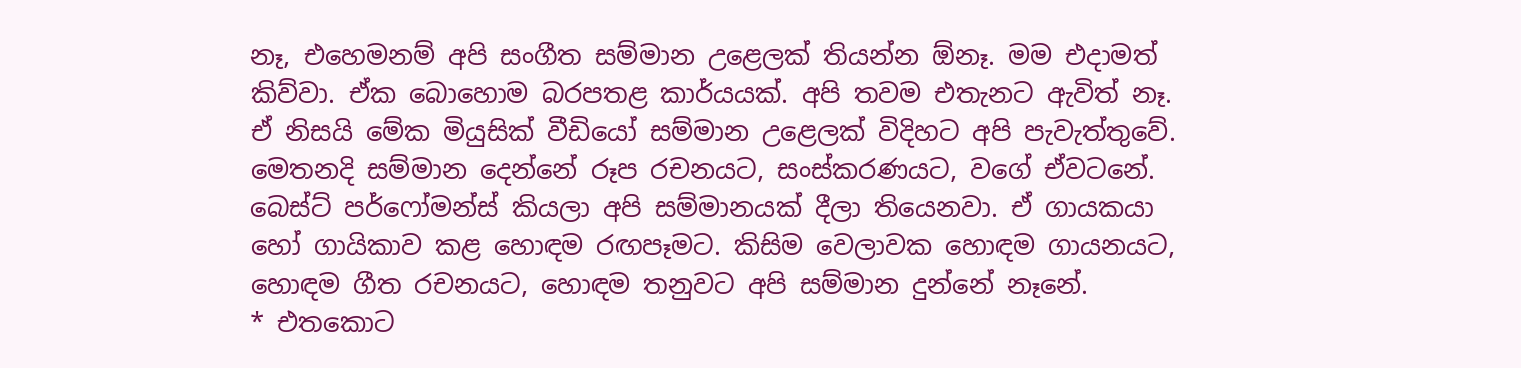නෑ, එහෙමනම් අපි සංගීත සම්මාන උළෙලක් තියන්න ඕනෑ. මම එදාමත් කිව්වා. ඒක බොහොම බරපතළ කාර්යයක්. අපි තවම එතැනට ඇවිත් නෑ. ඒ නිසයි මේක මියුසික් වීඩියෝ සම්මාන උළෙලක් විදිහට අපි පැවැත්තුවේ. මෙතනදි සම්මාන දෙන්නේ රූප රචනයට, සංස්කරණයට, වගේ ඒවටනේ. බෙස්ට් පර්ෆෝමන්ස් කියලා අපි සම්මානයක් දීලා තියෙනවා. ඒ ගායකයා හෝ ගායිකාව කළ හොඳම රඟපෑමට. කිසිම වෙලාවක හොඳම ගායනයට, හොඳම ගීත රචනයට, හොඳම තනුවට අපි සම්මාන දුන්නේ නෑනේ.
* එතකොට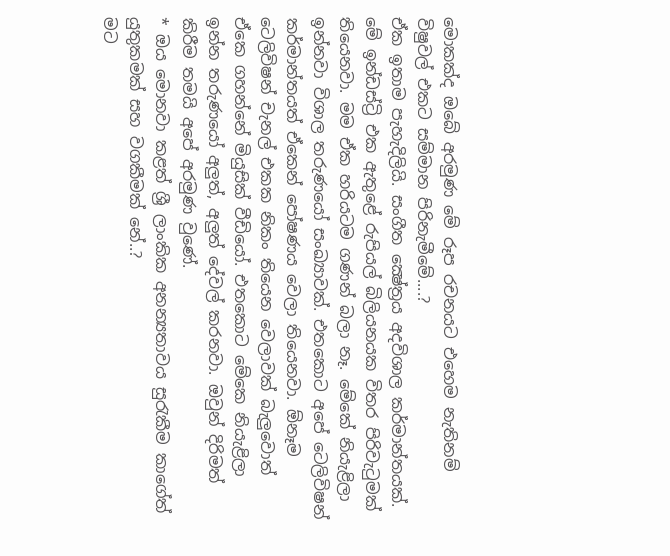මොකක්ද ඔබේ අරමුණ මේ රූප රචනයට එහෙම නැතිනම් විෂුවල් එකට සම්මාන පිරිනැමීමේ....?
ඒක ඉතාම පැහැදිලියි. සංගීත ක්‍ෂේත්‍රය අදවිශාල කර්මාන්තයක්. මේ ඉන්ඩස්ට්‍රි එක ඇතුළේ රුපියල් බිලියනයක විතර පිරිවැටුමක් තියෙනවා. මම ඒක හරියටම ගණන් බලා නෑ. මේකේ නියැළිලා ඉන්නවා විශාල තරුණයෝ සංඛ්‍යාවක්. එතකොට අපේ ටෙලිවිෂන් කර්මාන්තයත් ඒකෙන් පෝෂණය වෙලා තියෙනවා. ඕනෑම ටෙලිවිෂන් චැනල් එකක නිකං තියෙන වෙලාවක් බැලුවොත් ඒකෙ ගහන්නේ මියුසික් වීඩියෝ. එතකොට මේකෙ නියැළිලා ඉන්න තරුණයෝ අලුත්, අලුත් දේවල් කරනවා. ඔවුන් දිරිමත් කිරීම තමයි අපේ අරමුණ වුණේ.
* ඔය මොනවා කළත් ශ්‍රී ලාංකික අනන්‍යතාවය සුරැකීම කාගේත් යුතුකමක් සහ වගකීමක් නේ..?
මට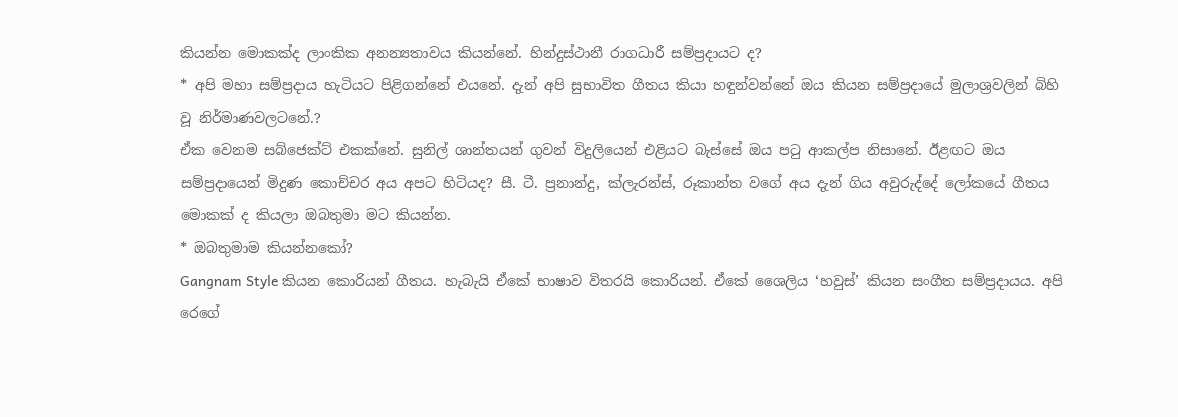කියන්න මොකක්ද ලාංකික අනන්‍යතාවය කියන්නේ. හින්දුස්ථානී රාගධාරී සම්ප්‍රදායට ද?
* අපි මහා සම්ප්‍රදාය හැටියට පිළිගන්නේ එයනේ. දැන් අපි සුභාවිත ගීතය කියා හඳුන්වන්නේ ඔය කියන සම්ප්‍රදායේ මුලාශ්‍රවලින් බිහි වූ නිර්මාණවලටනේ.?
ඒක වෙනම සබ්ජෙක්ට් එකක්නේ. සුනිල් ශාන්තයන් ගුවන් විදුලියෙන් එළියට බැස්සේ ඔය පටු ආකල්ප නිසානේ. ඊළඟට ඔය සම්ප්‍රදායෙන් මිදුණ කොච්චර අය අපට හිටියද? සී. ටී. ප්‍රනාන්දු, ක්ලැරන්ස්, රූකාන්ත වගේ අය දැන් ගිය අවුරුද්දේ ලෝකයේ ගීතය මොකක් ද කියලා ඔබතුමා මට කියන්න.
* ඔබතුමාම කියන්නකෝ?
Gangnam Style කියන කොරියන් ගීතය. හැබැයි ඒකේ භාෂාව විතරයි කොරියන්. ඒකේ ශෛලිය ‘හවුස්’ කියන සංගීත සම්ප්‍රදායය. අපි රෙගේ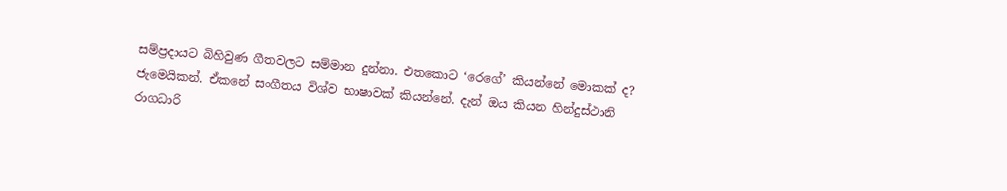සම්ප්‍රදායට බිහිවුණ ගීතවලට සම්මාන දුන්නා. එතකොට ‘රෙගේ’ කියන්නේ මොකක් ද? ජැමෙයිකන්. ඒකනේ සංගීතය විශ්ව භාෂාවක් කියන්නේ. දැන් ඔය කියන හින්දුස්ථානි රාගධාරි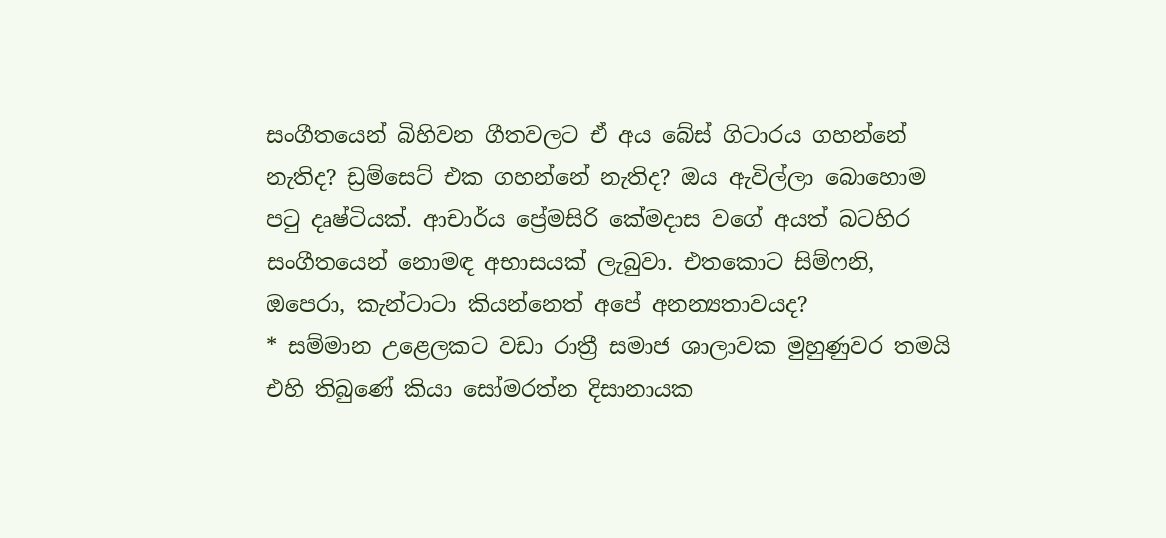සංගීතයෙන් බිහිවන ගීතවලට ඒ අය බේස් ගිටාරය ගහන්නේ නැතිද? ඩ්‍රම්සෙට් එක ගහන්නේ නැතිද? ඔය ඇවිල්ලා බොහොම පටු දෘෂ්ටියක්. ආචාර්ය ප්‍රේමසිරි කේමදාස වගේ අයත් බටහිර සංගීතයෙන් නොමඳ අභාසයක් ලැබුවා. එතකොට සිම්ෆනි, ඔපෙරා, කැන්ටාටා කියන්නෙත් අපේ අනන්‍යතාවයද?
* සම්මාන උළෙලකට වඩා රාත්‍රී සමාජ ශාලාවක මුහුණුවර තමයි එහි තිබුණේ කියා සෝමරත්න දිසානායක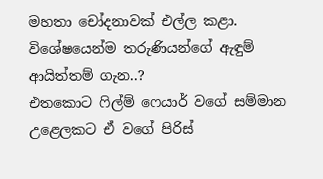මහතා චෝදනාවක් එල්ල කළා. විශේෂයෙන්ම තරුණියන්ගේ ඇඳුම් ආයිත්තම් ගැන..?
එතකොට ෆිල්ම් ෆෙයාර් වගේ සම්මාන උළෙලකට ඒ වගේ පිරිස්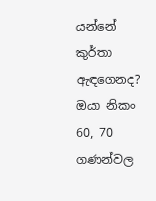යන්නේ කුර්තා ඇඳගෙනද? ඔයා නිකං 60, 70 ගණන්වල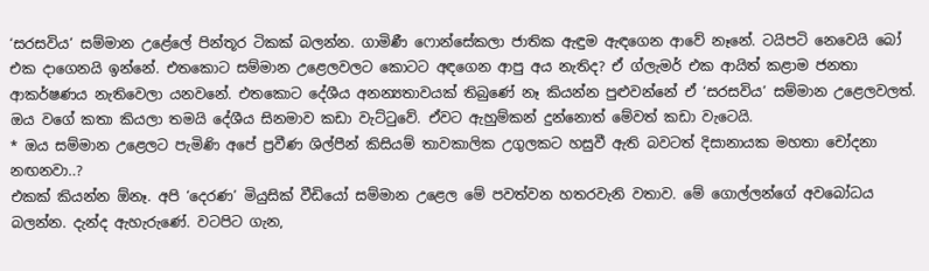‘සරසවිය’ සම්මාන උළේලේ පින්තූර ටිකක් බලන්න. ගාමිණී ෆොන්සේකලා ජාතික ඇඳුම ඇඳගෙන ආවේ නෑනේ. ටයිපටි නෙවෙයි බෝ එක දාගෙනයි ඉන්නේ. එතකොට සම්මාන උළෙලවලට කොටට අඳගෙන ආපු අය නැතිද? ඒ ග්ලැමර් එක ආයිත් කළාම ජනතා ආකර්ෂණය නැතිවෙලා යනවනේ. එතකොට දේශීය අනන්‍යතාවයක් තිබුණේ නෑ කියන්න පුළුවන්නේ ඒ ‘සරසවිය’ සම්මාන උළෙලවලත්. ඔය වගේ කතා කියලා තමයි දේශීය සිනමාව කඩා වැට්ටුවේ. ඒවට ඇහුම්කන් දුන්නොත් මේවත් කඩා වැටෙයි.
* ඔය සම්මාන උළෙලට පැමිණි අපේ ප්‍රවීණ ශිල්පීන් කිසියම් තාවකාලික උගුලකට හසුවී ඇති බවටත් දිසානායක මහතා චෝදනා නඟනවා..?
එකක් කියන්න ඕනෑ. අපි ‘දෙරණ’ මියුසික් වීඩියෝ සම්මාන උළෙල මේ පවත්වන හතරවැනි වතාව. මේ ගොල්ලන්ගේ අවබෝධය බලන්න. දැන්ද ඇහැරුණේ. වටපිට ගැන,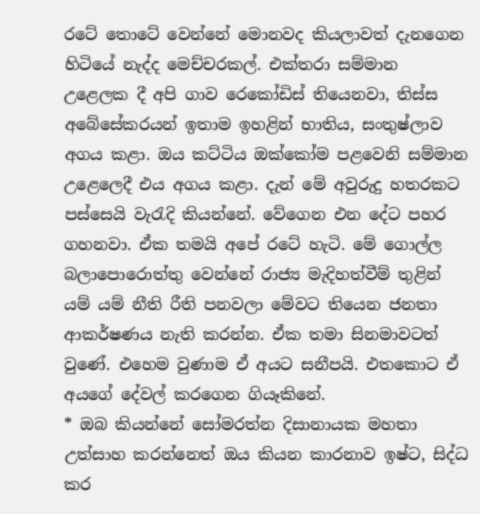රටේ තොටේ වෙන්නේ මොනවද කියලාවත් දැනගෙන හිටියේ නැද්ද මෙච්චරකල්. එක්තරා සම්මාන උළෙලක දී අපි ගාව රෙකෝඩිස් තියෙනවා, තිස්ස අබේසේකරයන් ඉතාම ඉහළින් භාතිය, සංතුෂ්ලාව අගය කළා. ඔය කට්ටිය ඔක්කෝම පළවෙනි සම්මාන උළෙලෙදී එය අගය කළා. දැන් මේ අවුරුදු හතරකට පස්සෙයි වැරැදි කියන්නේ. වේගෙන එන දේට පහර ගහනවා. ඒක තමයි අපේ රටේ හැටි. මේ ගොල්ල බලාපොරොත්තු වෙන්නේ රාජ්‍ය මැදිහත්වීම් තුළින් යම් යම් නීති රීති පනවලා මේවට තියෙන ජනතා ආකර්ෂණය නැති කරන්න. ඒක තමා සිනමාවටත් වුණේ. එහෙම වුණාම ඒ අයට සනීපයි. එතකොට ඒ අයගේ දේවල් කරගෙන ගියෑකිනේ.
* ඔබ කියන්නේ සෝමරත්න දිසානායක මහතා උත්සාහ කරන්නෙත් ඔය කියන කාරනාව ඉෂ්ට, සිද්ධ කර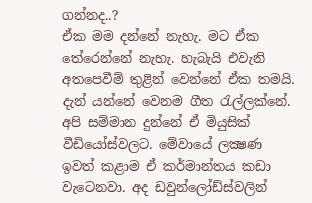ගන්නද..?
ඒක මම දන්නේ නැහැ. මට ඒක තේරෙන්නේ නැහැ. හැබැයි එවැනි අතපෙවීම් තුළින් වෙන්නේ ඒක තමයි. දැන් යන්නේ වෙනම ගීත රැල්ලක්නේ. අපි සම්මාන දුන්නේ ඒ මියුසික් වීඩියෝස්වලට. මේවායේ ලක්‍ෂණ ඉවත් කළාම ඒ කර්මාන්තය කඩා වැටෙනවා. අද ඩවුන්ලෝඩ්ස්වලින්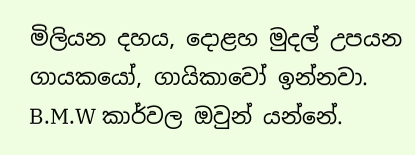මිලියන දහය, දොළහ මුදල් උපයන ගායකයෝ, ගායිකාවෝ ඉන්නවා. B.M.W කාර්වල ඔවුන් යන්නේ.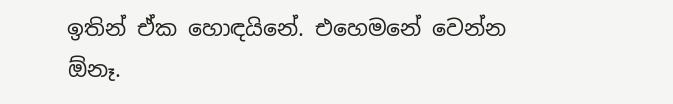ඉතින් ඒක හොඳයිනේ. එහෙමනේ වෙන්න ඕනෑ.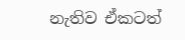නැතිව ඒකටත්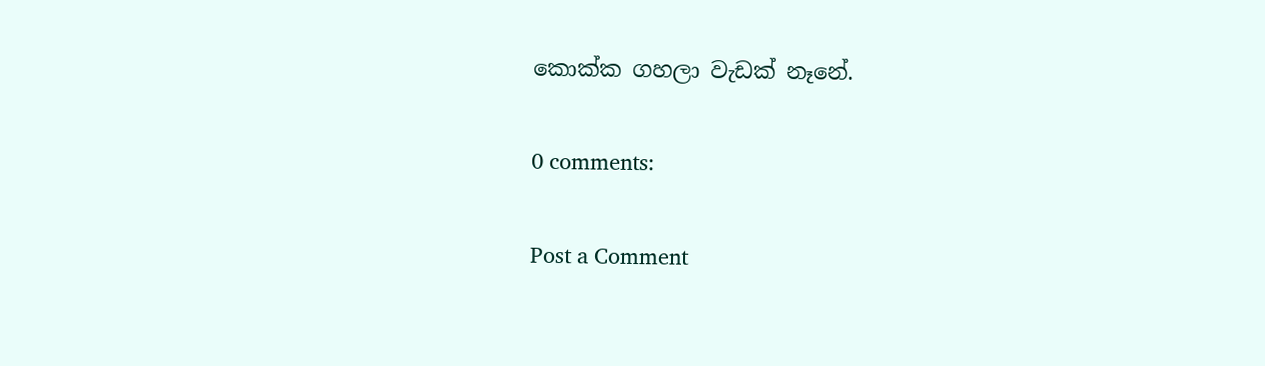කොක්ක ගහලා වැඩක් නෑනේ.

0 comments:

Post a Comment